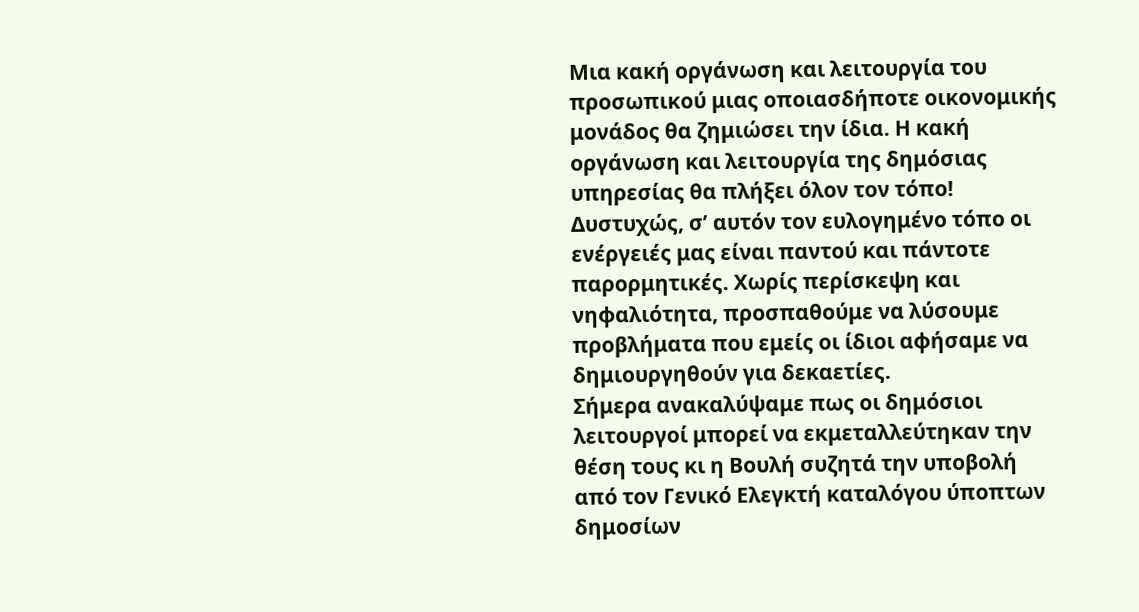Μια κακή οργάνωση και λειτουργία του προσωπικού μιας οποιασδήποτε οικονομικής μονάδος θα ζημιώσει την ίδια. Η κακή οργάνωση και λειτουργία της δημόσιας υπηρεσίας θα πλήξει όλον τον τόπο!
Δυστυχώς, σ’ αυτόν τον ευλογημένο τόπο οι ενέργειές μας είναι παντού και πάντοτε παρορμητικές. Χωρίς περίσκεψη και νηφαλιότητα, προσπαθούμε να λύσουμε προβλήματα που εμείς οι ίδιοι αφήσαμε να δημιουργηθούν για δεκαετίες.
Σήμερα ανακαλύψαμε πως οι δημόσιοι λειτουργοί μπορεί να εκμεταλλεύτηκαν την θέση τους κι η Βουλή συζητά την υποβολή από τον Γενικό Ελεγκτή καταλόγου ύποπτων δημοσίων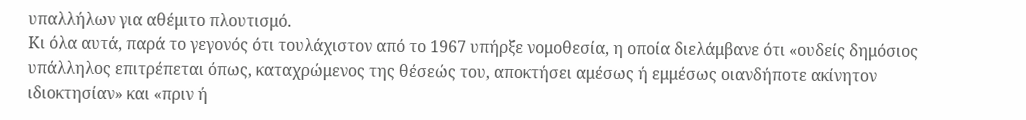υπαλλήλων για αθέμιτο πλουτισμό.
Κι όλα αυτά, παρά το γεγονός ότι τουλάχιστον από το 1967 υπήρξε νομοθεσία, η οποία διελάμβανε ότι «ουδείς δημόσιος υπάλληλος επιτρέπεται όπως, καταχρώμενος της θέσεώς του, αποκτήσει αμέσως ή εμμέσως οιανδήποτε ακίνητον ιδιοκτησίαν» και «πριν ή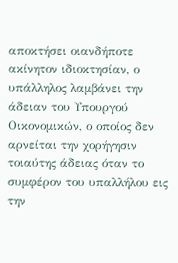αποκτήσει οιανδήποτε ακίνητον ιδιοκτησίαν, ο υπάλληλος λαμβάνει την άδειαν του Υπουργού Οικονομικών, ο οποίος δεν αρνείται την χορήγησιν τοιαύτης άδειας όταν το συμφέρον του υπαλλήλου εις την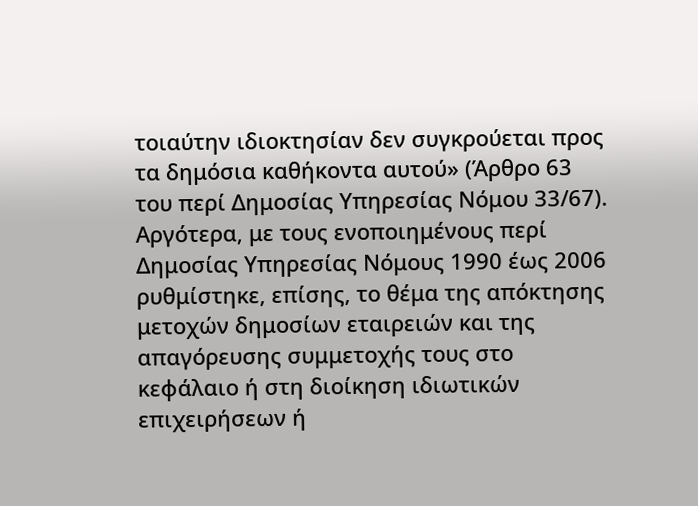τοιαύτην ιδιοκτησίαν δεν συγκρούεται προς τα δημόσια καθήκοντα αυτού» (Άρθρο 63 του περί Δημοσίας Υπηρεσίας Νόμου 33/67).
Αργότερα, με τους ενοποιημένους περί Δημοσίας Υπηρεσίας Νόμους 1990 έως 2006 ρυθμίστηκε, επίσης, το θέμα της απόκτησης μετοχών δημοσίων εταιρειών και της απαγόρευσης συμμετοχής τους στο κεφάλαιο ή στη διοίκηση ιδιωτικών επιχειρήσεων ή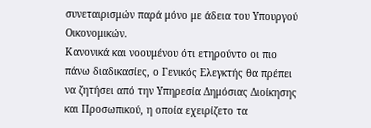συνεταιρισμών παρά μόνο με άδεια του Υπουργού Οικονομικών.
Κανονικά και νοουμένου ότι ετηρούντο οι πιο πάνω διαδικασίες, ο Γενικός Ελεγκτής θα πρέπει να ζητήσει από την Υπηρεσία Δημόσιας Διοίκησης και Προσωπικού, η οποία εχειρίζετο τα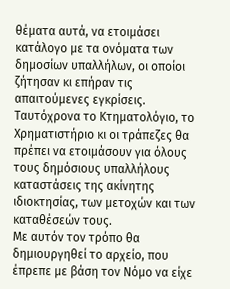θέματα αυτά, να ετοιμάσει κατάλογο με τα ονόματα των δημοσίων υπαλλήλων, οι οποίοι ζήτησαν κι επήραν τις απαιτούμενες εγκρίσεις. Ταυτόχρονα το Κτηματολόγιο, το Χρηματιστήριο κι οι τράπεζες θα πρέπει να ετοιμάσουν για όλους τους δημόσιους υπαλλήλους καταστάσεις της ακίνητης ιδιοκτησίας, των μετοχών και των καταθέσεών τους.
Με αυτόν τον τρόπο θα δημιουργηθεί το αρχείο, που έπρεπε με βάση τον Νόμο να είχε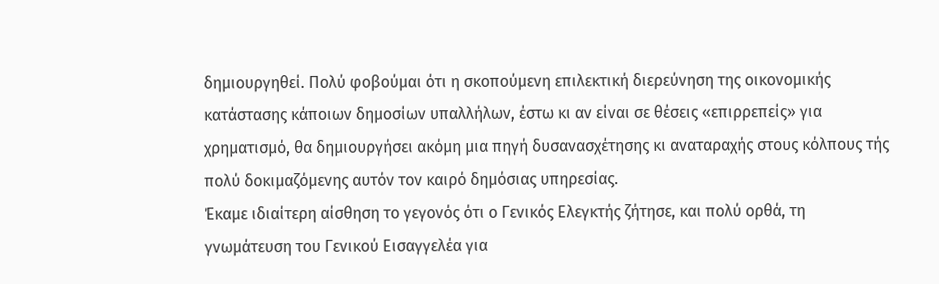δημιουργηθεί. Πολύ φοβούμαι ότι η σκοπούμενη επιλεκτική διερεύνηση της οικονομικής κατάστασης κάποιων δημοσίων υπαλλήλων, έστω κι αν είναι σε θέσεις «επιρρεπείς» για χρηματισμό, θα δημιουργήσει ακόμη μια πηγή δυσανασχέτησης κι αναταραχής στους κόλπους τής πολύ δοκιμαζόμενης αυτόν τον καιρό δημόσιας υπηρεσίας.
Έκαμε ιδιαίτερη αίσθηση το γεγονός ότι ο Γενικός Ελεγκτής ζήτησε, και πολύ ορθά, τη γνωμάτευση του Γενικού Εισαγγελέα για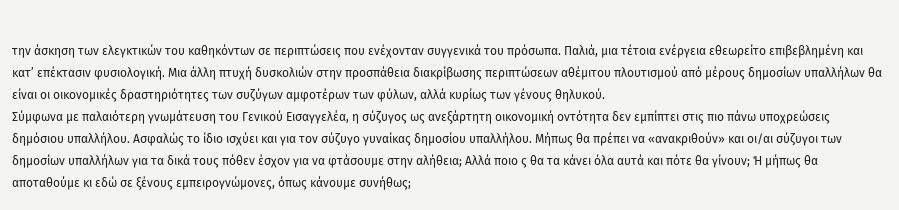την άσκηση των ελεγκτικών του καθηκόντων σε περιπτώσεις που ενέχονταν συγγενικά του πρόσωπα. Παλιά, μια τέτοια ενέργεια εθεωρείτο επιβεβλημένη και κατ’ επέκτασιν φυσιολογική. Μια άλλη πτυχή δυσκολιών στην προσπάθεια διακρίβωσης περιπτώσεων αθέμιτου πλουτισμού από μέρους δημοσίων υπαλλήλων θα είναι οι οικονομικές δραστηριότητες των συζύγων αμφοτέρων των φύλων, αλλά κυρίως των γένους θηλυκού.
Σύμφωνα με παλαιότερη γνωμάτευση του Γενικού Εισαγγελέα, η σύζυγος ως ανεξάρτητη οικονομική οντότητα δεν εμπίπτει στις πιο πάνω υποχρεώσεις δημόσιου υπαλλήλου. Ασφαλώς το ίδιο ισχύει και για τον σύζυγο γυναίκας δημοσίου υπαλλήλου. Μήπως θα πρέπει να «ανακριθούν» και οι/αι σύζυγοι των δημοσίων υπαλλήλων για τα δικά τους πόθεν έσχον για να φτάσουμε στην αλήθεια; Αλλά ποιο ς θα τα κάνει όλα αυτά και πότε θα γίνουν; Ή μήπως θα αποταθούμε κι εδώ σε ξένους εμπειρογνώμονες, όπως κάνουμε συνήθως;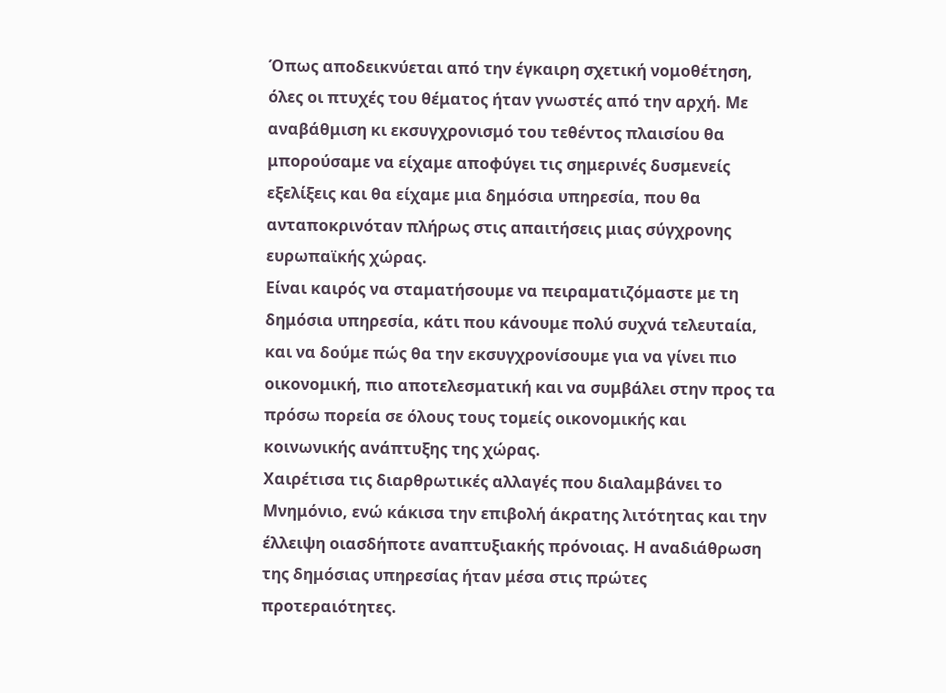Όπως αποδεικνύεται από την έγκαιρη σχετική νομοθέτηση, όλες οι πτυχές του θέματος ήταν γνωστές από την αρχή. Με αναβάθμιση κι εκσυγχρονισμό του τεθέντος πλαισίου θα μπορούσαμε να είχαμε αποφύγει τις σημερινές δυσμενείς εξελίξεις και θα είχαμε μια δημόσια υπηρεσία, που θα ανταποκρινόταν πλήρως στις απαιτήσεις μιας σύγχρονης ευρωπαϊκής χώρας.
Είναι καιρός να σταματήσουμε να πειραματιζόμαστε με τη δημόσια υπηρεσία, κάτι που κάνουμε πολύ συχνά τελευταία, και να δούμε πώς θα την εκσυγχρονίσουμε για να γίνει πιο οικονομική, πιο αποτελεσματική και να συμβάλει στην προς τα πρόσω πορεία σε όλους τους τομείς οικονομικής και κοινωνικής ανάπτυξης της χώρας.
Χαιρέτισα τις διαρθρωτικές αλλαγές που διαλαμβάνει το Μνημόνιο, ενώ κάκισα την επιβολή άκρατης λιτότητας και την έλλειψη οιασδήποτε αναπτυξιακής πρόνοιας. Η αναδιάθρωση της δημόσιας υπηρεσίας ήταν μέσα στις πρώτες προτεραιότητες.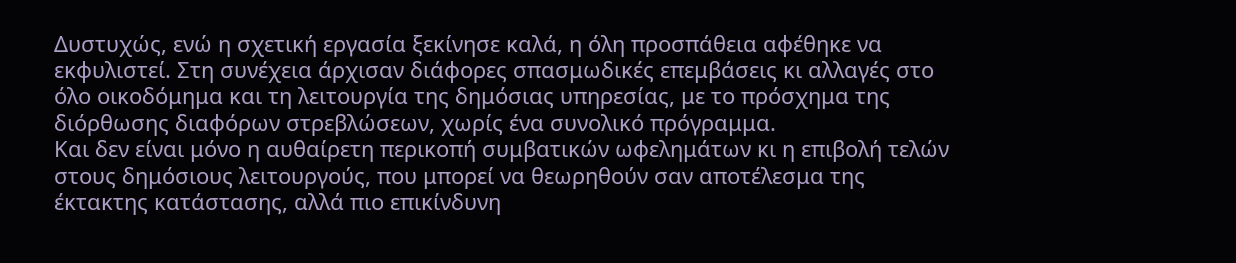Δυστυχώς, ενώ η σχετική εργασία ξεκίνησε καλά, η όλη προσπάθεια αφέθηκε να εκφυλιστεί. Στη συνέχεια άρχισαν διάφορες σπασμωδικές επεμβάσεις κι αλλαγές στο όλο οικοδόμημα και τη λειτουργία της δημόσιας υπηρεσίας, με το πρόσχημα της διόρθωσης διαφόρων στρεβλώσεων, χωρίς ένα συνολικό πρόγραμμα.
Και δεν είναι μόνο η αυθαίρετη περικοπή συμβατικών ωφελημάτων κι η επιβολή τελών στους δημόσιους λειτουργούς, που μπορεί να θεωρηθούν σαν αποτέλεσμα της έκτακτης κατάστασης, αλλά πιο επικίνδυνη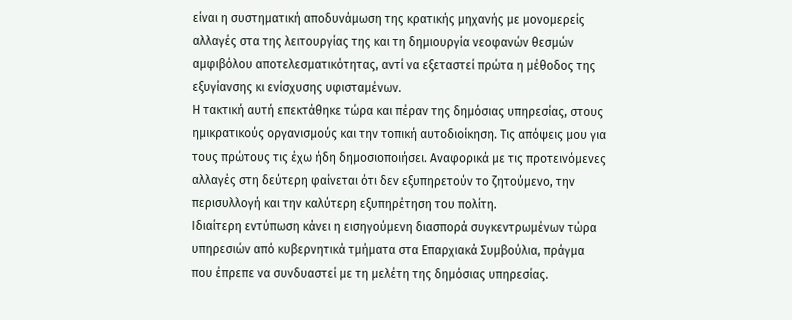είναι η συστηματική αποδυνάμωση της κρατικής μηχανής με μονομερείς αλλαγές στα της λειτουργίας της και τη δημιουργία νεοφανών θεσμών αμφιβόλου αποτελεσματικότητας, αντί να εξεταστεί πρώτα η μέθοδος της εξυγίανσης κι ενίσχυσης υφισταμένων.
Η τακτική αυτή επεκτάθηκε τώρα και πέραν της δημόσιας υπηρεσίας, στους ημικρατικούς οργανισμούς και την τοπική αυτοδιοίκηση. Τις απόψεις μου για τους πρώτους τις έχω ήδη δημοσιοποιήσει. Αναφορικά με τις προτεινόμενες αλλαγές στη δεύτερη φαίνεται ότι δεν εξυπηρετούν το ζητούμενο, την περισυλλογή και την καλύτερη εξυπηρέτηση του πολίτη.
Ιδιαίτερη εντύπωση κάνει η εισηγούμενη διασπορά συγκεντρωμένων τώρα υπηρεσιών από κυβερνητικά τμήματα στα Επαρχιακά Συμβούλια, πράγμα που έπρεπε να συνδυαστεί με τη μελέτη της δημόσιας υπηρεσίας.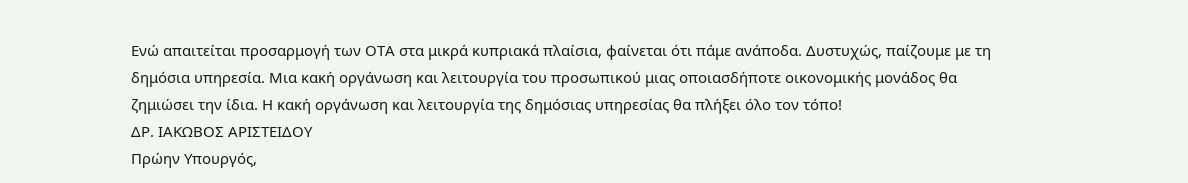Ενώ απαιτείται προσαρμογή των ΟΤΑ στα μικρά κυπριακά πλαίσια, φαίνεται ότι πάμε ανάποδα. Δυστυχώς, παίζουμε με τη δημόσια υπηρεσία. Μια κακή οργάνωση και λειτουργία του προσωπικού μιας οποιασδήποτε οικονομικής μονάδος θα ζημιώσει την ίδια. Η κακή οργάνωση και λειτουργία της δημόσιας υπηρεσίας θα πλήξει όλο τον τόπο!
ΔΡ. ΙΑΚΩΒΟΣ ΑΡΙΣΤΕΙΔΟΥ
Πρώην Υπουργός,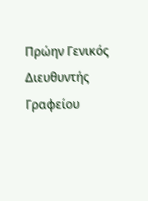Πρώην Γενικός Διευθυντής Γραφείου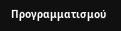Προγραμματισμού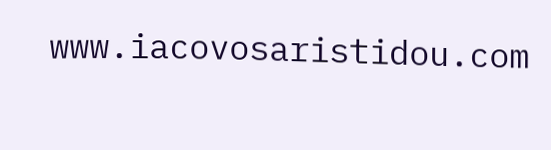www.iacovosaristidou.com